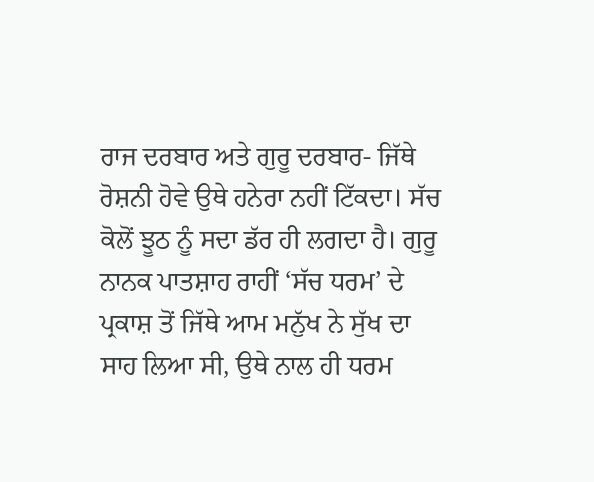ਰਾਜ ਦਰਬਾਰ ਅਤੇ ਗੁਰੂ ਦਰਬਾਰ- ਜਿੱਥੇ ਰੋਸ਼ਨੀ ਹੋਵੇ ਉਥੇ ਹਨੇਰਾ ਨਹੀਂ ਟਿੱਕਦਾ। ਸੱਚ ਕੋਲੋਂ ਝੂਠ ਨੂੰ ਸਦਾ ਡੱਰ ਹੀ ਲਗਦਾ ਹੈ। ਗੁਰੂ ਨਾਨਕ ਪਾਤਸ਼ਾਹ ਰਾਹੀਂ ‘ਸੱਚ ਧਰਮ’ ਦੇ ਪ੍ਰਕਾਸ਼ ਤੋਂ ਜਿੱਥੇ ਆਮ ਮਨੁੱਖ ਨੇ ਸੁੱਖ ਦਾ ਸਾਹ ਲਿਆ ਸੀ, ਉਥੇ ਨਾਲ ਹੀ ਧਰਮ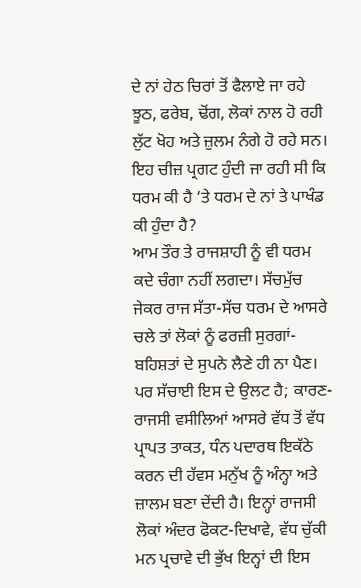ਦੇ ਨਾਂ ਹੇਠ ਚਿਰਾਂ ਤੋਂ ਫੈਲਾਏ ਜਾ ਰਹੇ ਝੂਠ, ਫਰੇਬ, ਢੋਂਗ, ਲੋਕਾਂ ਨਾਲ ਹੋ ਰਹੀ ਲੁੱਟ ਖੋਹ ਅਤੇ ਜ਼ੁਲਮ ਨੰਗੇ ਹੋ ਰਹੇ ਸਨ। ਇਹ ਚੀਜ਼ ਪ੍ਰਗਟ ਹੁੰਦੀ ਜਾ ਰਹੀ ਸੀ ਕਿ ਧਰਮ ਕੀ ਹੈ ‘ਤੇ ਧਰਮ ਦੇ ਨਾਂ ਤੇ ਪਾਖੰਡ ਕੀ ਹੁੰਦਾ ਹੈ?
ਆਮ ਤੌਰ ਤੇ ਰਾਜਸ਼ਾਹੀ ਨੂੰ ਵੀ ਧਰਮ ਕਦੇ ਚੰਗਾ ਨਹੀਂ ਲਗਦਾ। ਸੱਚਮੁੱਚ ਜੇਕਰ ਰਾਜ ਸੱਤਾ-ਸੱਚ ਧਰਮ ਦੇ ਆਸਰੇ ਚਲੇ ਤਾਂ ਲੋਕਾਂ ਨੂੰ ਫਰਜ਼ੀ ਸੁਰਗਾਂ-ਬਹਿਸ਼ਤਾਂ ਦੇ ਸੁਪਨੇ ਲੈਣੇ ਹੀ ਨਾ ਪੈਣ। ਪਰ ਸੱਚਾਈ ਇਸ ਦੇ ਉਲਟ ਹੈ; ਕਾਰਣ-ਰਾਜਸੀ ਵਸੀਲਿਆਂ ਆਸਰੇ ਵੱਧ ਤੋਂ ਵੱਧ ਪ੍ਰਾਪਤ ਤਾਕਤ, ਧੰਨ ਪਦਾਰਥ ਇਕੱਠੇ ਕਰਨ ਦੀ ਹੱਵਸ ਮਨੁੱਖ ਨੂੰ ਅੰਨ੍ਹਾ ਅਤੇ ਜ਼ਾਲਮ ਬਣਾ ਦੇਂਦੀ ਹੈ। ਇਨ੍ਹਾਂ ਰਾਜਸੀ ਲੋਕਾਂ ਅੰਦਰ ਫੋਕਟ-ਦਿਖਾਵੇ, ਵੱਧ ਚੁੱਕੀ ਮਨ ਪ੍ਰਚਾਵੇ ਦੀ ਭੁੱਖ ਇਨ੍ਹਾਂ ਦੀ ਇਸ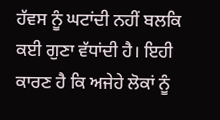ਹੱਵਸ ਨੂੰ ਘਟਾਂਦੀ ਨਹੀਂ ਬਲਕਿ ਕਈ ਗੁਣਾ ਵੱਧਾਂਦੀ ਹੈ। ਇਹੀ ਕਾਰਣ ਹੈ ਕਿ ਅਜੇਹੇ ਲੋਕਾਂ ਨੂੰ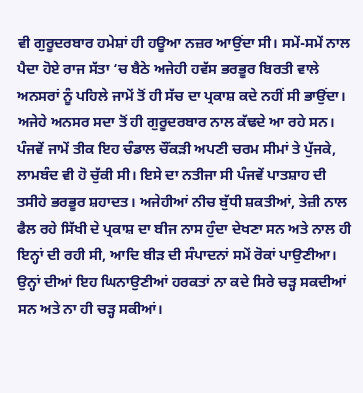ਵੀ ਗੁਰੂਦਰਬਾਰ ਹਮੇਸ਼ਾਂ ਹੀ ਹਊਆ ਨਜ਼ਰ ਆਉਂਦਾ ਸੀ। ਸਮੇਂ-ਸਮੇਂ ਨਾਲ ਪੈਦਾ ਹੋਏ ਰਾਜ ਸੱਤਾ ‘ਚ ਬੈਠੇ ਅਜੇਹੀ ਹਵੱਸ ਭਰਭੂਰ ਬਿਰਤੀ ਵਾਲੇ ਅਨਸਰਾਂ ਨੂੰ ਪਹਿਲੇ ਜਾਮੇਂ ਤੋਂ ਹੀ ਸੱਚ ਦਾ ਪ੍ਰਕਾਸ਼ ਕਦੇ ਨਹੀਂ ਸੀ ਭਾਉਂਦਾ। ਅਜੇਹੇ ਅਨਸਰ ਸਦਾ ਤੋਂ ਹੀ ਗੁਰੂਦਰਬਾਰ ਨਾਲ ਕੱਢਦੇ ਆ ਰਹੇ ਸਨ।
ਪੰਜਵੇਂ ਜਾਮੇਂ ਤੀਕ ਇਹ ਚੰਡਾਲ ਚੌਂਕੜੀ ਅਪਣੀ ਚਰਮ ਸੀਮਾਂ ਤੇ ਪੁੱਜਕੇ, ਲਾਮਬੰਦ ਵੀ ਹੋ ਚੁੱਕੀ ਸੀ। ਇਸੇ ਦਾ ਨਤੀਜਾ ਸੀ ਪੰਜਵੇਂ ਪਾਤਸ਼ਾਹ ਦੀ ਤਸੀਹੇ ਭਰਭੂਰ ਸ਼ਹਾਦਤ। ਅਜੇਹੀਆਂ ਨੀਚ ਬੁੱਧੀ ਸ਼ਕਤੀਆਂ, ਤੇਜ਼ੀ ਨਾਲ ਫੈਲ ਰਹੇ ਸਿੱਖੀ ਦੇ ਪ੍ਰਕਾਸ਼ ਦਾ ਬੀਜ ਨਾਸ ਹੁੰਦਾ ਦੇਖਣਾ ਸਨ ਅਤੇ ਨਾਲ ਹੀ ਇਨ੍ਹਾਂ ਦੀ ਰਹੀ ਸੀ, ਆਦਿ ਬੀੜ ਦੀ ਸੰਪਾਦਨਾਂ ਸਮੇਂ ਰੋਕਾਂ ਪਾਉਣੀਆ।
ਉਨ੍ਹਾਂ ਦੀਆਂ ਇਹ ਘਿਨਾਉਣੀਆਂ ਹਰਕਤਾਂ ਨਾ ਕਦੇ ਸਿਰੇ ਚੜ੍ਹ ਸਕਦੀਆਂ ਸਨ ਅਤੇ ਨਾ ਹੀ ਚੜ੍ਹ ਸਕੀਆਂ।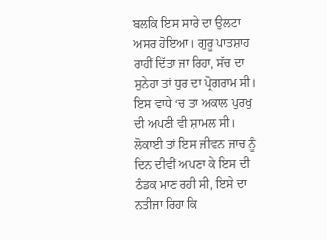ਬਲਕਿ ਇਸ ਸਾਰੇ ਦਾ ਉਲਟਾ ਅਸਰ ਹੋਇਆ। ਗੁਰੂ ਪਾਤਸ਼ਾਹ ਰਾਹੀਂ ਦਿੱਤਾ ਜਾ ਰਿਹਾ, ਸੱਚ ਦਾ ਸੁਨੇਹਾ ਤਾਂ ਧੁਰ ਦਾ ਪ੍ਰੋਗਰਾਮ ਸੀ। ਇਸ ਵਾਧੇ ‘ਚ ਤਾ ਅਕਾਲ ਪੁਰਖੁ ਦੀ ਅਪਣੀ ਵੀ ਸ਼ਾਮਲ ਸੀ। ਲੋਕਾਈ ਤਾਂ ਇਸ ਜੀਵਨ ਜਾਚ ਨੂੰ ਦਿਨ ਦੀਵੀਂ ਅਪਣਾ ਕੇ ਇਸ ਦੀ ਠੰਡਕ ਮਾਣ ਰਹੀ ਸੀ, ਇਸੇ ਦਾ ਨਤੀਜਾ ਰਿਹਾ ਕਿ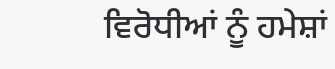ਵਿਰੋਧੀਆਂ ਨੂੰ ਹਮੇਸ਼ਾਂ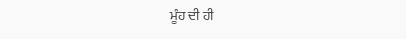ਮੂੰਹ ਦੀ ਹੀ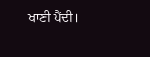ਖਾਣੀ ਪੈਂਦੀ।